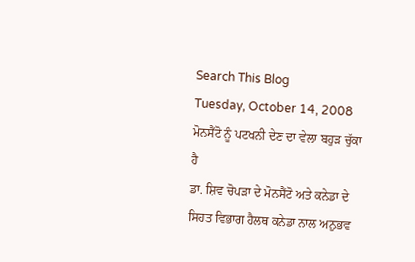Search This Blog
Tuesday, October 14, 2008
ਮੋਨਸੈਂਟੋ ਨੂੰ ਪਟਖਨੀ ਦੇਣ ਦਾ ਵੇਲਾ ਬਹੁੜ ਚੁੱਕਾ ਹੈ
ਡਾ. ਸ਼ਿਵ ਚੋਪੜਾ ਦੇ ਮੋਨਸੈਂਟੋ ਅਤੇ ਕਨੇਡਾ ਦੇ ਸਿਹਤ ਵਿਭਾਗ ਹੈਲਥ ਕਨੇਡਾ ਨਾਲ ਅਨੁਭਵ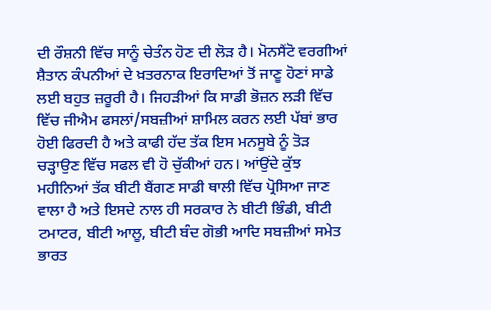ਦੀ ਰੌਸ਼ਨੀ ਵਿੱਚ ਸਾਨੂੰ ਚੇਤੰਨ ਹੋਣ ਦੀ ਲੋੜ ਹੈ। ਮੋਨਸੈਂਟੋ ਵਰਗੀਆਂ ਸ਼ੈਤਾਨ ਕੰਪਨੀਆਂ ਦੇ ਖ਼ਤਰਨਾਕ ਇਰਾਦਿਆਂ ਤੋਂ ਜਾਣੂ ਹੋਣਾਂ ਸਾਡੇ ਲਈ ਬਹੁਤ ਜ਼ਰੂਰੀ ਹੈ। ਜਿਹੜੀਆਂ ਕਿ ਸਾਡੀ ਭੋਜ਼ਨ ਲੜੀ ਵਿੱਚ ਵਿੱਚ ਜੀਐਮ ਫਸਲਾਂ/ਸਬਜ਼ੀਆਂ ਸ਼ਾਮਿਲ ਕਰਨ ਲਈ ਪੱਬਾਂ ਭਾਰ ਹੋਈ ਫਿਰਦੀ ਹੈ ਅਤੇ ਕਾਫੀ ਹੱਦ ਤੱਕ ਇਸ ਮਨਸੂਬੇ ਨੂੰ ਤੋੜ ਚੜ੍ਹਾਉਣ ਵਿੱਚ ਸਫਲ ਵੀ ਹੋ ਚੁੱਕੀਆਂ ਹਨ। ਆਂਉਂਦੇ ਕੁੱਝ ਮਹੀਨਿਆਂ ਤੱਕ ਬੀਟੀ ਬੈਂਗਣ ਸਾਡੀ ਥਾਲੀ ਵਿੱਚ ਪ੍ਰੋਸਿਆ ਜਾਣ ਵਾਲਾ ਹੈ ਅਤੇ ਇਸਦੇ ਨਾਲ ਹੀ ਸਰਕਾਰ ਨੇ ਬੀਟੀ ਭਿੰਡੀ, ਬੀਟੀ ਟਮਾਟਰ, ਬੀਟੀ ਆਲੂ, ਬੀਟੀ ਬੰਦ ਗੋਭੀ ਆਦਿ ਸਬਜ਼ੀਆਂ ਸਮੇਤ ਭਾਰਤ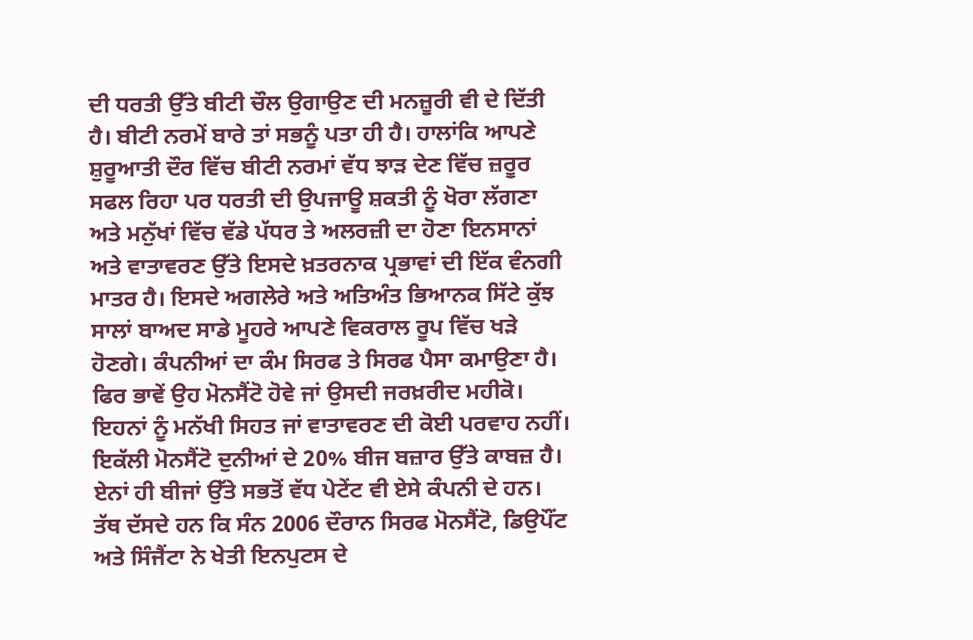ਦੀ ਧਰਤੀ ਉੱਤੇ ਬੀਟੀ ਚੌਲ ਉਗਾਉਣ ਦੀ ਮਨਜ਼ੂਰੀ ਵੀ ਦੇ ਦਿੱਤੀ ਹੈ। ਬੀਟੀ ਨਰਮੇਂ ਬਾਰੇ ਤਾਂ ਸਭਨੂੰ ਪਤਾ ਹੀ ਹੈ। ਹਾਲਾਂਕਿ ਆਪਣੇ ਸ਼ੁਰੂਆਤੀ ਦੌਰ ਵਿੱਚ ਬੀਟੀ ਨਰਮਾਂ ਵੱਧ ਝਾੜ ਦੇਣ ਵਿੱਚ ਜ਼ਰੂਰ ਸਫਲ ਰਿਹਾ ਪਰ ਧਰਤੀ ਦੀ ਉਪਜਾਊ ਸ਼ਕਤੀ ਨੂੰ ਖੋਰਾ ਲੱਗਣਾ ਅਤੇ ਮਨੁੱਖਾਂ ਵਿੱਚ ਵੱਡੇ ਪੱਧਰ ਤੇ ਅਲਰਜ਼ੀ ਦਾ ਹੋਣਾ ਇਨਸਾਨਾਂ ਅਤੇ ਵਾਤਾਵਰਣ ਉੱਤੇ ਇਸਦੇ ਖ਼ਤਰਨਾਕ ਪ੍ਰਭਾਵਾਂ ਦੀ ਇੱਕ ਵੰਨਗੀ ਮਾਤਰ ਹੈ। ਇਸਦੇ ਅਗਲੇਰੇ ਅਤੇ ਅਤਿਅੰਤ ਭਿਆਨਕ ਸਿੱਟੇ ਕੁੱਝ ਸਾਲਾਂ ਬਾਅਦ ਸਾਡੇ ਮੂਹਰੇ ਆਪਣੇ ਵਿਕਰਾਲ ਰੂਪ ਵਿੱਚ ਖੜੇ ਹੋਣਗੇ। ਕੰਪਨੀਆਂ ਦਾ ਕੰਮ ਸਿਰਫ ਤੇ ਸਿਰਫ ਪੈਸਾ ਕਮਾਉਣਾ ਹੈ। ਫਿਰ ਭਾਵੇਂ ਉਹ ਮੋਨਸੈਂਟੋ ਹੋਵੇ ਜਾਂ ਉਸਦੀ ਜਰਖ਼ਰੀਦ ਮਹੀਕੋ। ਇਹਨਾਂ ਨੂੰ ਮਨੱਖੀ ਸਿਹਤ ਜਾਂ ਵਾਤਾਵਰਣ ਦੀ ਕੋਈ ਪਰਵਾਹ ਨਹੀਂ। ਇਕੱਲੀ ਮੋਨਸੈਂਟੋ ਦੁਨੀਆਂ ਦੇ 20% ਬੀਜ ਬਜ਼ਾਰ ਉੱਤੇ ਕਾਬਜ਼ ਹੈ। ਏਨਾਂ ਹੀ ਬੀਜਾਂ ਉੱਤੇ ਸਭਤੋਂ ਵੱਧ ਪੇਟੇਂਟ ਵੀ ਏਸੇ ਕੰਪਨੀ ਦੇ ਹਨ। ਤੱਥ ਦੱਸਦੇ ਹਨ ਕਿ ਸੰਨ 2006 ਦੌਰਾਨ ਸਿਰਫ ਮੋਨਸੈਂਟੋ, ਡਿਉਪੌਂਟ ਅਤੇ ਸਿੰਜੈਂਟਾ ਨੇ ਖੇਤੀ ਇਨਪੁਟਸ ਦੇ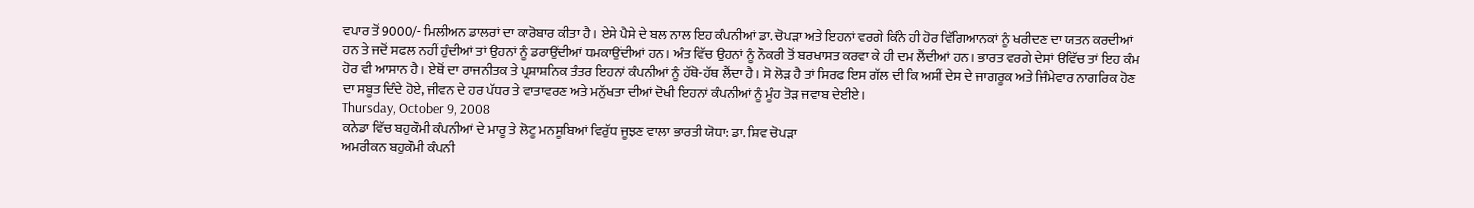ਵਪਾਰ ਤੋਂ 9000/- ਮਿਲੀਅਨ ਡਾਲਰਾਂ ਦਾ ਕਾਰੋਬਾਰ ਕੀਤਾ ਹੈ। ਏਸੇ ਪੈਸੇ ਦੇ ਬਲ ਨਾਲ ਇਹ ਕੰਪਨੀਆਂ ਡਾ. ਚੋਪੜਾ ਅਤੇ ਇਹਨਾਂ ਵਰਗੇ ਕਿੰਨੇ ਹੀ ਹੋਰ ਵਿੱਗਿਆਨਕਾਂ ਨੂੰ ਖਰੀਦਣ ਦਾ ਯਤਨ ਕਰਦੀਆਂ ਹਨ ਤੇ ਜਦੋਂ ਸਫਲ ਨਹੀਂ ਹੁੰਦੀਆਂ ਤਾਂ ਉਹਨਾਂ ਨੂੰ ਡਰਾਉਂਦੀਆਂ ਧਮਕਾਉਂਦੀਆਂ ਹਨ। ਅੰਤ ਵਿੱਚ ਉਹਨਾਂ ਨੂੰ ਨੌਕਰੀ ਤੋਂ ਬਰਖਾਸਤ ਕਰਵਾ ਕੇ ਹੀ ਦਮ ਲੈਂਦੀਆਂ ਹਨ। ਭਾਰਤ ਵਰਗੇ ਦੇਸਾਂ ੳਵਿੱਚ ਤਾਂ ਇਹ ਕੰਮ ਹੋਰ ਵੀ ਆਸਾਨ ਹੈ। ਏਥੋਂ ਦਾ ਰਾਜਨੀਤਕ ਤੇ ਪ੍ਰਸ਼ਾਸ਼ਨਿਕ ਤੰਤਰ ਇਹਨਾਂ ਕੰਪਨੀਆਂ ਨੂੰ ਹੱਥੋ-ਹੱਥ ਲੈਂਦਾ ਹੈ। ਸੋ ਲੋੜ ਹੈ ਤਾਂ ਸਿਰਫ ਇਸ ਗੱਲ ਦੀ ਕਿ ਅਸੀਂ ਦੇਸ ਦੇ ਜਾਗਰੂਕ ਅਤੇ ਜਿੰਮੇਵਾਰ ਨਾਗਰਿਕ ਹੋਣ ਦਾ ਸਬੂਤ ਦਿੰਦੇ ਹੋਏ, ਜੀਵਨ ਦੇ ਹਰ ਪੱਧਰ ਤੇ ਵਾਤਾਵਰਣ ਅਤੇ ਮਨੁੱਖਤਾ ਦੀਆਂ ਦੋਖੀ ਇਹਨਾਂ ਕੰਪਨੀਆਂ ਨੂੰ ਮੂੰਹ ਤੋੜ ਜਵਾਬ ਦੇਈਏ।
Thursday, October 9, 2008
ਕਨੇਡਾ ਵਿੱਚ ਬਹੁਕੌਮੀ ਕੰਪਨੀਆਂ ਦੇ ਮਾਰੂ ਤੇ ਲੋਟੂ ਮਨਸੂਬਿਆਂ ਵਿਰੁੱਧ ਜੂਝਣ ਵਾਲਾ ਭਾਰਤੀ ਯੋਧਾ: ਡਾ. ਸ਼ਿਵ ਚੋਪੜਾ
ਅਮਰੀਕਨ ਬਹੁਕੌਮੀ ਕੰਪਨੀ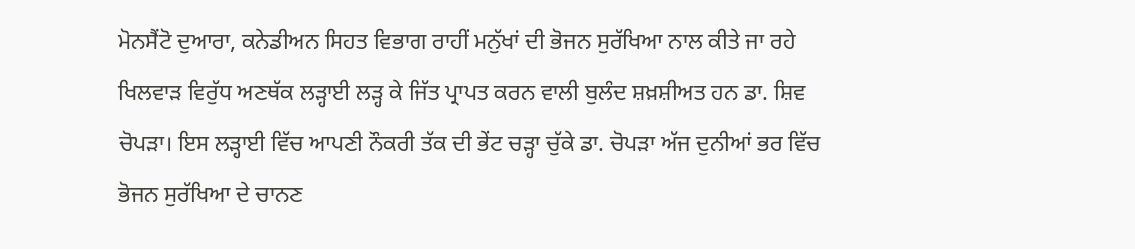ਮੋਨਸੈਂਟੋ ਦੁਆਰਾ, ਕਨੇਡੀਅਨ ਸਿਹਤ ਵਿਭਾਗ ਰਾਹੀਂ ਮਨੁੱਖਾਂ ਦੀ ਭੋਜਨ ਸੁਰੱਖਿਆ ਨਾਲ ਕੀਤੇ ਜਾ ਰਹੇ ਖਿਲਵਾੜ ਵਿਰੁੱਧ ਅਣਥੱਕ ਲੜ੍ਹਾਈ ਲੜ੍ਹ ਕੇ ਜਿੱਤ ਪ੍ਰਾਪਤ ਕਰਨ ਵਾਲੀ ਬੁਲੰਦ ਸ਼ਖ਼ਸ਼ੀਅਤ ਹਨ ਡਾ. ਸ਼ਿਵ ਚੋਪੜਾ। ਇਸ ਲੜ੍ਹਾਈ ਵਿੱਚ ਆਪਣੀ ਨੌਕਰੀ ਤੱਕ ਦੀ ਭੇਂਟ ਚੜ੍ਹਾ ਚੁੱਕੇ ਡਾ. ਚੋਪੜਾ ਅੱਜ ਦੁਨੀਆਂ ਭਰ ਵਿੱਚ ਭੋਜਨ ਸੁਰੱਖਿਆ ਦੇ ਚਾਨਣ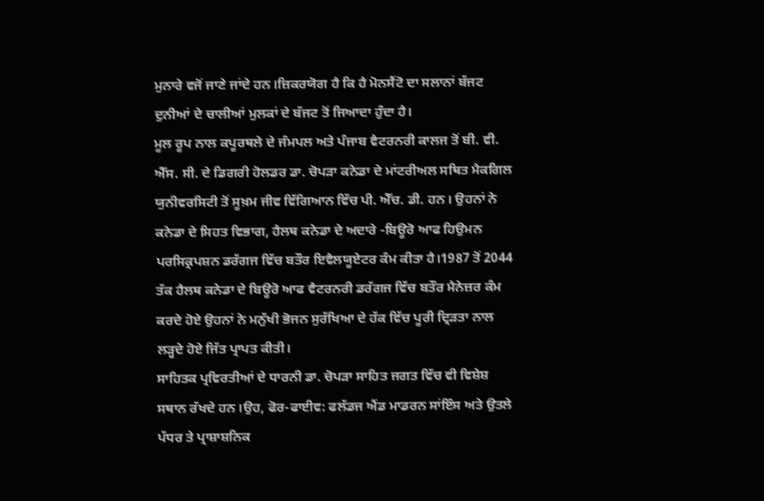ਮੁਨਾਰੇ ਵਜੋਂ ਜਾਣੇ ਜਾਂਦੇ ਹਨ।ਜ਼ਿਕਰਯੋਗ ਹੈ ਕਿ ਹੈ ਮੋਨਸੈਂਟੋ ਦਾ ਸਲਾਨਾਂ ਬੱਜਟ ਦੁਨੀਆਂ ਦੇ ਚਾਲੀਆਂ ਮੁਲਕਾਂ ਦੇ ਬੱਜਟ ਤੋਂ ਜਿਆਦਾ ਹੁੰਦਾ ਹੈ।
ਮੂਲ ਰੂਪ ਨਾਲ ਕਪੂਰਥਲੇ ਦੇ ਜੰਮਪਲ ਅਤੇ ਪੰਜਾਬ ਵੈਟਰਨਰੀ ਕਾਲਜ ਤੋਂ ਬੀ. ਵੀ. ਐੱਸ. ਸੀ. ਦੇ ਡਿਗਰੀ ਹੋਲਡਰ ਡਾ. ਚੋਪੜਾ ਕਨੇਡਾ ਦੇ ਮਾਂਟਰੀਅਲ ਸਥਿਤ ਮੈਕਗਿਲ ਯੁਨੀਵਰਸਿਟੀ ਤੋਂ ਸੂਖ਼ਮ ਜੀਵ ਵਿੱਗਿਆਨ ਵਿੱਚ ਪੀ. ਐੱਚ. ਡੀ. ਹਨ। ਉਹਨਾਂ ਨੇ ਕਨੇਡਾ ਦੇ ਸਿਹਤ ਵਿਭਾਗ, ਹੈਲਥ ਕਨੇਡਾ ਦੇ ਅਦਾਰੇ -ਬਿਊਰੋ ਆਫ ਹਿਉਮਨ ਪਰਸਿਕ੍ਰਪਸ਼ਨ ਡਰੱਗਜ ਵਿੱਚ ਬਤੌਰ ਇਵੈਲਯੂਏਟਰ ਕੰਮ ਕੀਤਾ ਹੈ।1987 ਤੋਂ 2044 ਤੱਕ ਹੈਲਥ ਕਨੇਡਾ ਦੇ ਬਿਊਰੋ ਆਫ ਵੈਟਰਨਰੀ ਡਰੱਗਜ ਵਿੱਚ ਬਤੌਰ ਮੈਨੇਜ਼ਰ ਕੰਮ ਕਰਦੇ ਹੋਏ ਉਹਨਾਂ ਨੇ ਮਨੁੱਖੀ ਭੋਜਨ ਸੁਰੱਖਿਆ ਦੇ ਹੱਕ ਵਿੱਚ ਪੂਰੀ ਦ੍ਰਿੜਤਾ ਨਾਲ ਲੜ੍ਹਦੇ ਹੋਏ ਜਿੱਤ ਪ੍ਰਾਪਤ ਕੀਤੀ।
ਸਾਹਿਤਕ ਪ੍ਰਵਿਰਤੀਆਂ ਦੇ ਧਾਰਨੀ ਡਾ. ਚੋਪੜਾ ਸਾਹਿਤ ਜਗਤ ਵਿੱਚ ਵੀ ਵਿਸ਼ੇਸ਼ ਸਥਾਨ ਰੱਖਦੇ ਹਨ।ਉਹ, ਫੋਰ-ਫਾਈਵ: ਫਲੱਡਜ ਐਂਡ ਮਾਡਰਨ ਸਾਂਇੰਸ ਅਤੇ ਉਤਲੇ ਪੱਧਰ ਤੇ ਪ੍ਰਾਸ਼ਾਸ਼ਨਿਕ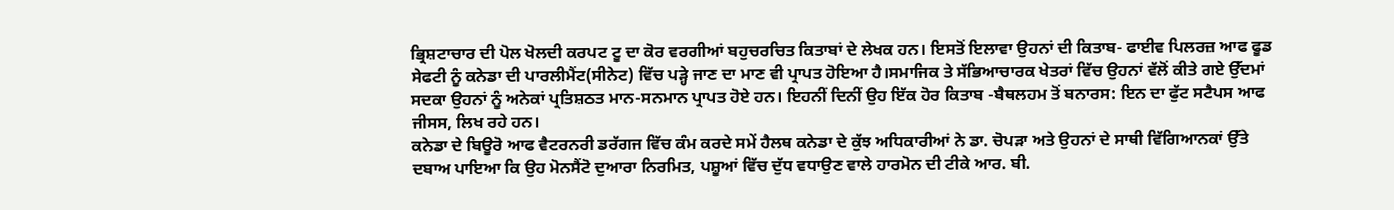ਭ੍ਰਿਸ਼ਟਾਚਾਰ ਦੀ ਪੋਲ ਖੋਲਦੀ ਕਰਪਟ ਟੂ ਦਾ ਕੋਰ ਵਰਗੀਆਂ ਬਹੁਚਰਚਿਤ ਕਿਤਾਬਾਂ ਦੇ ਲੇਖਕ ਹਨ। ਇਸਤੋਂ ਇਲਾਵਾ ਉਹਨਾਂ ਦੀ ਕਿਤਾਬ- ਫਾਈਵ ਪਿਲਰਜ਼ ਆਫ ਫੂਡ ਸੇਫਟੀ ਨੂੰ ਕਨੇਡਾ ਦੀ ਪਾਰਲੀਮੈਂਟ(ਸੀਨੇਟ) ਵਿੱਚ ਪੜ੍ਹੇ ਜਾਣ ਦਾ ਮਾਣ ਵੀ ਪ੍ਰਾਪਤ ਹੋਇਆ ਹੈ।ਸਮਾਜਿਕ ਤੇ ਸੱਭਿਆਚਾਰਕ ਖੇਤਰਾਂ ਵਿੱਚ ਉਹਨਾਂ ਵੱਲੋਂ ਕੀਤੇ ਗਏ ਉੱਦਮਾਂ ਸਦਕਾ ਉਹਨਾਂ ਨੂੰ ਅਨੇਕਾਂ ਪ੍ਰਤਿਸ਼ਠਤ ਮਾਨ-ਸਨਮਾਨ ਪ੍ਰਾਪਤ ਹੋਏ ਹਨ। ਇਹਨੀਂ ਦਿਨੀਂ ਉਹ ਇੱਕ ਹੋਰ ਕਿਤਾਬ -ਬੈਥਲਹਮ ਤੋਂ ਬਨਾਰਸ: ਇਨ ਦਾ ਫੁੱਟ ਸਟੈਪਸ ਆਫ ਜੀਸਸ, ਲਿਖ ਰਹੇ ਹਨ।
ਕਨੇਡਾ ਦੇ ਬਿਊਰੋ ਆਫ ਵੈਟਰਨਰੀ ਡਰੱਗਜ ਵਿੱਚ ਕੰਮ ਕਰਦੇ ਸਮੇਂ ਹੈਲਥ ਕਨੇਡਾ ਦੇ ਕੁੱਝ ਅਧਿਕਾਰੀਆਂ ਨੇ ਡਾ. ਚੋਪੜਾ ਅਤੇ ਉਹਨਾਂ ਦੇ ਸਾਥੀ ਵਿੱਗਿਆਨਕਾਂ ਉੱਤੇ ਦਬਾਅ ਪਾਇਆ ਕਿ ਉਹ ਮੋਨਸੈਂਟੋ ਦੁਆਰਾ ਨਿਰਮਿਤ, ਪਸ਼ੂਆਂ ਵਿੱਚ ਦੁੱਧ ਵਧਾਉਣ ਵਾਲੇ ਹਾਰਮੋਨ ਦੀ ਟੀਕੇ ਆਰ. ਬੀ.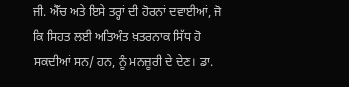ਜੀ. ਐੱਚ ਅਤੇ ਇਸੇ ਤਰ੍ਹਾਂ ਦੀ ਹੋਰਨਾਂ ਦਵਾਈਆਂ, ਜੋ ਕਿ ਸਿਹਤ ਲਈ ਅਤਿਅੰਤ ਖ਼ਤਰਨਾਕ ਸਿੱਧ ਹੋ ਸਕਦੀਆਂ ਸਨ/ ਹਨ, ਨੂੰ ਮਨਜ਼ੂਰੀ ਦੇ ਦੇਣ। ਡਾ.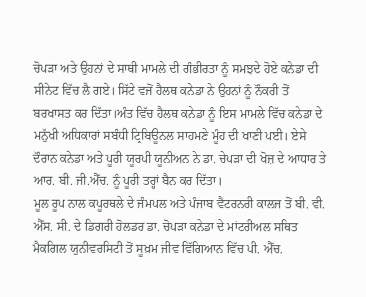ਚੋਪੜਾ ਅਤੇ ਉਹਨਾਂ ਦੇ ਸਾਥੀ ਮਾਮਲੇ ਦੀ ਗੰਭੀਰਤਾ ਨੂੰ ਸਮਝਦੇ ਹੋਏ ਕਨੇਡਾ ਦੀ ਸੀਨੇਟ ਵਿੱਚ ਲੈ ਗਏ। ਸਿੱਟੇ ਵਜੋਂ ਹੈਲਥ ਕਨੇਡਾ ਨੇ ਉਹਨਾਂ ਨੂੰ ਨੌਕਰੀ ਤੋਂ ਬਰਖਾਸਤ ਕਰ ਦਿੱਤਾ।ਅੰਤ ਵਿੱਚ ਹੈਲਥ ਕਨੇਡਾ ਨੂੰ ਇਸ ਮਾਮਲੇ ਵਿੱਚ ਕਨੇਡਾ ਦੇ ਮਨੁੱਖੀ ਅਧਿਕਾਰਾਂ ਸਬੰਧੀ ਟ੍ਰਿਬਿਊਨਲ ਸਾਹਮਣੇ ਮੂੰਹ ਦੀ ਖਾਣੀ ਪਈ। ਏਸੇ ਦੌਰਾਨ ਕਨੇਡਾ ਅਤੇ ਪੂਰੀ ਯੂਰਪੀ ਯੂਨੀਅਨ ਨੇ ਡਾ. ਚੇਪੜਾ ਦੀ ਖੋਜ਼ ਦੇ ਆਧਾਰ ਤੇ ਆਰ. ਬੀ. ਜੀ.ਐੱਚ. ਨੂੰ ਪੂਰੀ ਤਰ੍ਹਾਂ ਬੈਨ ਕਰ ਦਿੱਤਾ।
ਮੂਲ ਰੂਪ ਨਾਲ ਕਪੂਰਥਲੇ ਦੇ ਜੰਮਪਲ ਅਤੇ ਪੰਜਾਬ ਵੈਟਰਨਰੀ ਕਾਲਜ ਤੋਂ ਬੀ. ਵੀ. ਐੱਸ. ਸੀ. ਦੇ ਡਿਗਰੀ ਹੋਲਡਰ ਡਾ. ਚੋਪੜਾ ਕਨੇਡਾ ਦੇ ਮਾਂਟਰੀਅਲ ਸਥਿਤ ਮੈਕਗਿਲ ਯੁਨੀਵਰਸਿਟੀ ਤੋਂ ਸੂਖ਼ਮ ਜੀਵ ਵਿੱਗਿਆਨ ਵਿੱਚ ਪੀ. ਐੱਚ.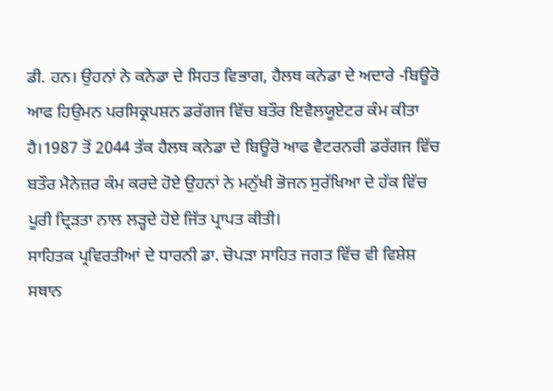ਡੀ. ਹਨ। ਉਹਨਾਂ ਨੇ ਕਨੇਡਾ ਦੇ ਸਿਹਤ ਵਿਭਾਗ, ਹੈਲਥ ਕਨੇਡਾ ਦੇ ਅਦਾਰੇ -ਬਿਊਰੋ ਆਫ ਹਿਉਮਨ ਪਰਸਿਕ੍ਰਪਸ਼ਨ ਡਰੱਗਜ ਵਿੱਚ ਬਤੌਰ ਇਵੈਲਯੂਏਟਰ ਕੰਮ ਕੀਤਾ ਹੈ।1987 ਤੋਂ 2044 ਤੱਕ ਹੈਲਥ ਕਨੇਡਾ ਦੇ ਬਿਊਰੋ ਆਫ ਵੈਟਰਨਰੀ ਡਰੱਗਜ ਵਿੱਚ ਬਤੌਰ ਮੈਨੇਜ਼ਰ ਕੰਮ ਕਰਦੇ ਹੋਏ ਉਹਨਾਂ ਨੇ ਮਨੁੱਖੀ ਭੋਜਨ ਸੁਰੱਖਿਆ ਦੇ ਹੱਕ ਵਿੱਚ ਪੂਰੀ ਦ੍ਰਿੜਤਾ ਨਾਲ ਲੜ੍ਹਦੇ ਹੋਏ ਜਿੱਤ ਪ੍ਰਾਪਤ ਕੀਤੀ।
ਸਾਹਿਤਕ ਪ੍ਰਵਿਰਤੀਆਂ ਦੇ ਧਾਰਨੀ ਡਾ. ਚੋਪੜਾ ਸਾਹਿਤ ਜਗਤ ਵਿੱਚ ਵੀ ਵਿਸ਼ੇਸ਼ ਸਥਾਨ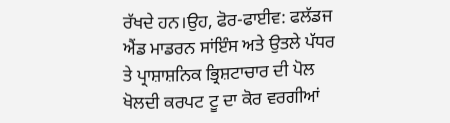ਰੱਖਦੇ ਹਨ।ਉਹ, ਫੋਰ-ਫਾਈਵ: ਫਲੱਡਜ ਐਂਡ ਮਾਡਰਨ ਸਾਂਇੰਸ ਅਤੇ ਉਤਲੇ ਪੱਧਰ ਤੇ ਪ੍ਰਾਸ਼ਾਸ਼ਨਿਕ ਭ੍ਰਿਸ਼ਟਾਚਾਰ ਦੀ ਪੋਲ ਖੋਲਦੀ ਕਰਪਟ ਟੂ ਦਾ ਕੋਰ ਵਰਗੀਆਂ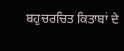ਬਹੁਚਰਚਿਤ ਕਿਤਾਬਾਂ ਦੇ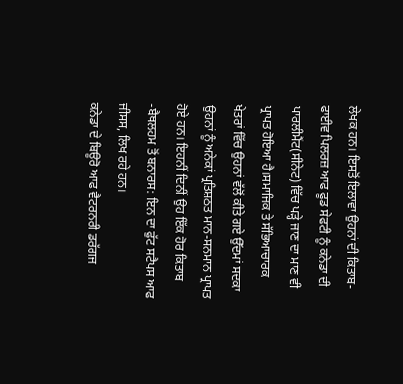ਲੇਖਕ ਹਨ। ਇਸਤੋਂ ਇਲਾਵਾ ਉਹਨਾਂ ਦੀ ਕਿਤਾਬ- ਫਾਈਵ ਪਿਲਰਜ਼ ਆਫ ਫੂਡ ਸੇਫਟੀ ਨੂੰ ਕਨੇਡਾ ਦੀ ਪਾਰਲੀਮੈਂਟ(ਸੀਨੇਟ) ਵਿੱਚ ਪੜ੍ਹੇ ਜਾਣ ਦਾ ਮਾਣ ਵੀ ਪ੍ਰਾਪਤ ਹੋਇਆ ਹੈ।ਸਮਾਜਿਕ ਤੇ ਸੱਭਿਆਚਾਰਕ ਖੇਤਰਾਂ ਵਿੱਚ ਉਹਨਾਂ ਵੱਲੋਂ ਕੀਤੇ ਗਏ ਉੱਦਮਾਂ ਸਦਕਾ ਉਹਨਾਂ ਨੂੰ ਅਨੇਕਾਂ ਪ੍ਰਤਿਸ਼ਠਤ ਮਾਨ-ਸਨਮਾਨ ਪ੍ਰਾਪਤ ਹੋਏ ਹਨ। ਇਹਨੀਂ ਦਿਨੀਂ ਉਹ ਇੱਕ ਹੋਰ ਕਿਤਾਬ -ਬੈਥਲਹਮ ਤੋਂ ਬਨਾਰਸ: ਇਨ ਦਾ ਫੁੱਟ ਸਟੈਪਸ ਆਫ ਜੀਸਸ, ਲਿਖ ਰਹੇ ਹਨ।
ਕਨੇਡਾ ਦੇ ਬਿਊਰੋ ਆਫ ਵੈਟਰਨਰੀ ਡਰੱਗਜ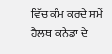ਵਿੱਚ ਕੰਮ ਕਰਦੇ ਸਮੇਂ ਹੈਲਥ ਕਨੇਡਾ ਦੇ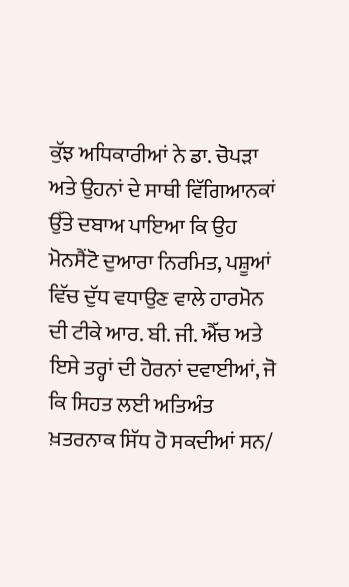ਕੁੱਝ ਅਧਿਕਾਰੀਆਂ ਨੇ ਡਾ. ਚੋਪੜਾ ਅਤੇ ਉਹਨਾਂ ਦੇ ਸਾਥੀ ਵਿੱਗਿਆਨਕਾਂ ਉੱਤੇ ਦਬਾਅ ਪਾਇਆ ਕਿ ਉਹ ਮੋਨਸੈਂਟੋ ਦੁਆਰਾ ਨਿਰਮਿਤ, ਪਸ਼ੂਆਂ ਵਿੱਚ ਦੁੱਧ ਵਧਾਉਣ ਵਾਲੇ ਹਾਰਮੋਨ ਦੀ ਟੀਕੇ ਆਰ. ਬੀ. ਜੀ. ਐੱਚ ਅਤੇ ਇਸੇ ਤਰ੍ਹਾਂ ਦੀ ਹੋਰਨਾਂ ਦਵਾਈਆਂ, ਜੋ ਕਿ ਸਿਹਤ ਲਈ ਅਤਿਅੰਤ ਖ਼ਤਰਨਾਕ ਸਿੱਧ ਹੋ ਸਕਦੀਆਂ ਸਨ/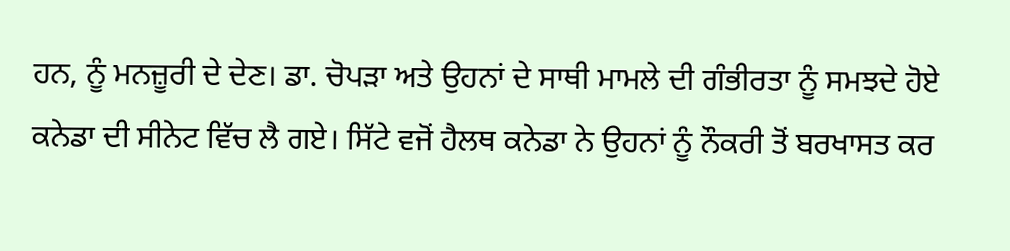ਹਨ, ਨੂੰ ਮਨਜ਼ੂਰੀ ਦੇ ਦੇਣ। ਡਾ. ਚੋਪੜਾ ਅਤੇ ਉਹਨਾਂ ਦੇ ਸਾਥੀ ਮਾਮਲੇ ਦੀ ਗੰਭੀਰਤਾ ਨੂੰ ਸਮਝਦੇ ਹੋਏ ਕਨੇਡਾ ਦੀ ਸੀਨੇਟ ਵਿੱਚ ਲੈ ਗਏ। ਸਿੱਟੇ ਵਜੋਂ ਹੈਲਥ ਕਨੇਡਾ ਨੇ ਉਹਨਾਂ ਨੂੰ ਨੌਕਰੀ ਤੋਂ ਬਰਖਾਸਤ ਕਰ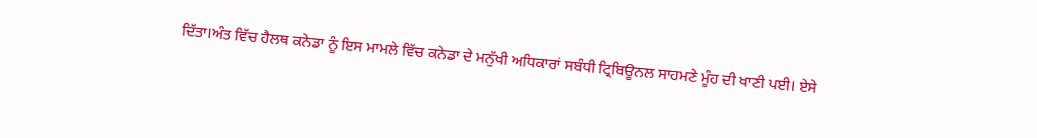ਦਿੱਤਾ।ਅੰਤ ਵਿੱਚ ਹੈਲਥ ਕਨੇਡਾ ਨੂੰ ਇਸ ਮਾਮਲੇ ਵਿੱਚ ਕਨੇਡਾ ਦੇ ਮਨੁੱਖੀ ਅਧਿਕਾਰਾਂ ਸਬੰਧੀ ਟ੍ਰਿਬਿਊਨਲ ਸਾਹਮਣੇ ਮੂੰਹ ਦੀ ਖਾਣੀ ਪਈ। ਏਸੇ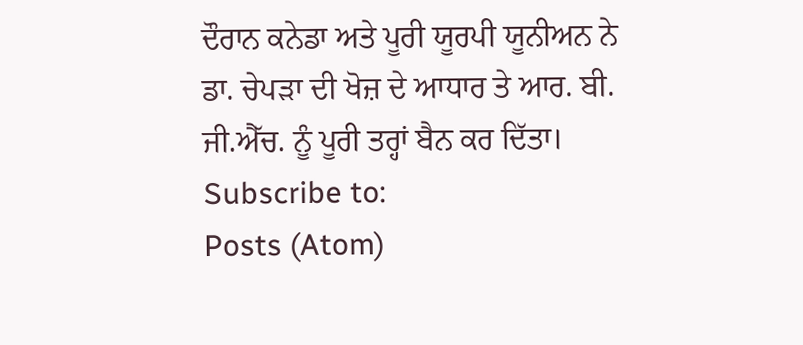ਦੌਰਾਨ ਕਨੇਡਾ ਅਤੇ ਪੂਰੀ ਯੂਰਪੀ ਯੂਨੀਅਨ ਨੇ ਡਾ. ਚੇਪੜਾ ਦੀ ਖੋਜ਼ ਦੇ ਆਧਾਰ ਤੇ ਆਰ. ਬੀ. ਜੀ.ਐੱਚ. ਨੂੰ ਪੂਰੀ ਤਰ੍ਹਾਂ ਬੈਨ ਕਰ ਦਿੱਤਾ।
Subscribe to:
Posts (Atom)